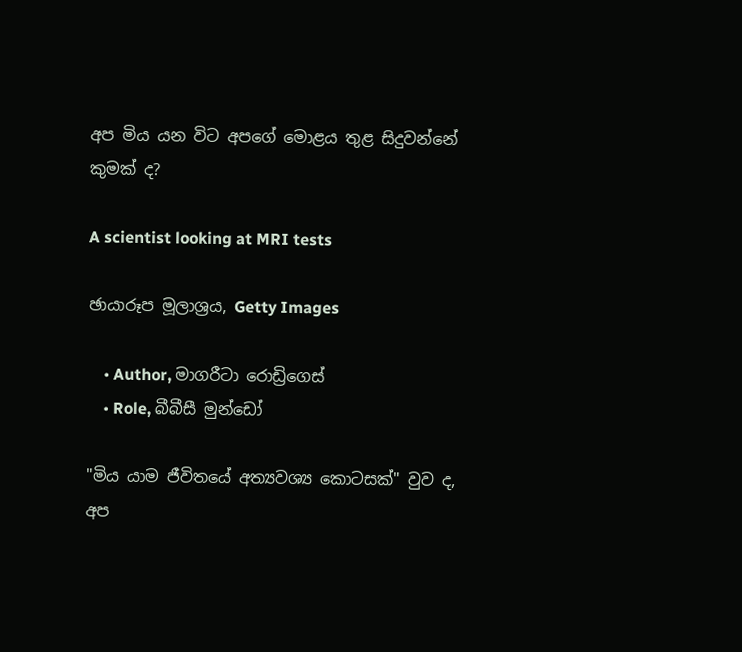අප මිය යන විට අපගේ මොළය තුළ සිදුවන්නේ කුමක් ද?

A scientist looking at MRI tests

ඡායාරූප මූලාශ්‍රය, Getty Images

    • Author, මාගරීටා රොඩ්‍රිගෙස්
    • Role, බීබීසී මුන්ඩෝ

"මිය යාම ජීවිතයේ අත්‍යවශ්‍ය කොටසක්" වුව ද, අප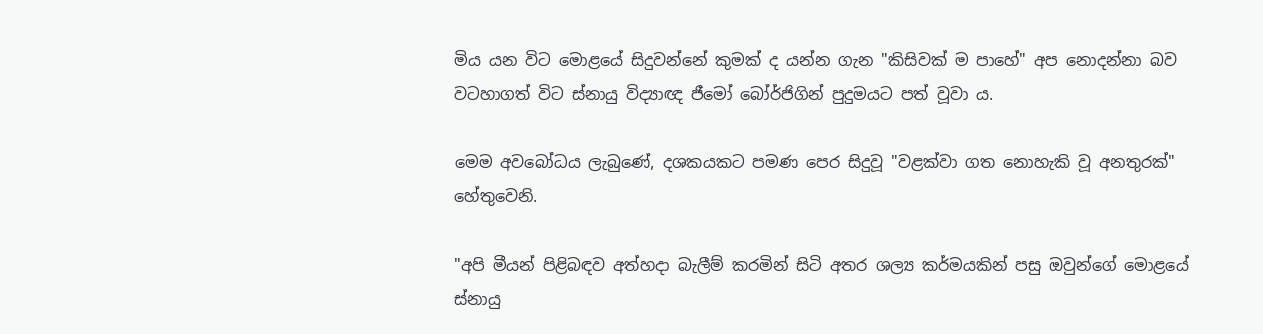මිය යන විට මොළයේ සිදුවන්නේ කුමක් ද යන්න ගැන "කිසිවක් ම පාහේ" අප නොදන්නා බව වටහාගත් විට ස්නායු විද්‍යාඥ ජීමෝ බෝර්ජිගින් පුදුමයට පත් වූවා ය.

මෙම අවබෝධය ලැබුණේ, දශකයකට පමණ පෙර සිදුවූ "වළක්වා ගත නොහැකි වූ අනතුරක්" හේතුවෙනි.

"අපි මීයන් පිළිබඳව අත්හදා බැලීම් කරමින් සිටි අතර ශල්‍ය කර්මයකින් පසු ඔවුන්ගේ මොළයේ ස්නායු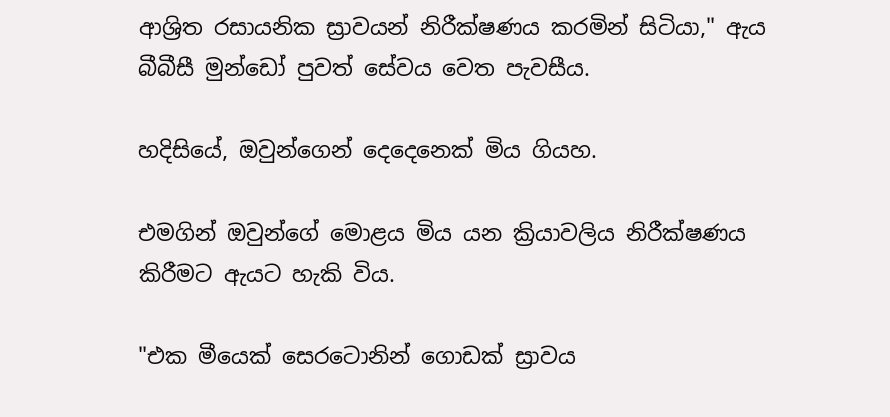ආශ්‍රිත රසායනික ස්‍රාවයන් නිරීක්ෂණය කරමින් සිටියා," ඇය බීබීසී මුන්ඩෝ පුවත් සේවය වෙත පැවසීය.

හදිසියේ, ඔවුන්ගෙන් දෙදෙනෙක් මිය ගියහ.

එමගින් ඔවුන්ගේ මොළය මිය යන ක්‍රියාවලිය නිරීක්ෂණය කිරීමට ඇයට හැකි විය.

"එක මීයෙක් සෙරටොනින් ගොඩක් ස්‍රාවය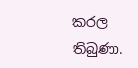කරල තිබුණා.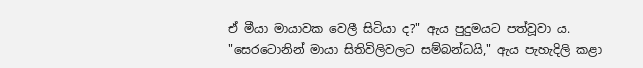ඒ මීයා මායාවක වෙලී සිටියා ද?" ඇය පුදුමයට පත්වූවා ය. "සෙරටොනින් මායා සිතිවිලිවලට සම්බන්ධයි," ඇය පැහැදිලි කළා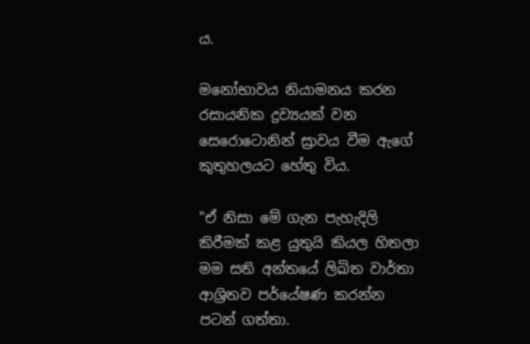ය.

මනෝභාවය නියාමනය කරන රසායනික ද්‍රව්‍යයක් වන සෙරොටොනින් ස්‍රාවය වීම ඇගේ කුතුහලයට හේතු විය.

"ඒ නිසා මේ ගැන පැහැදිලි කිරීමක් කළ යුතුයි කියල හිතලා මම සති අන්තයේ ලිඛිත වාර්තා ආශ්‍රිතව පර්යේෂණ කරන්න පටන් ගත්තා.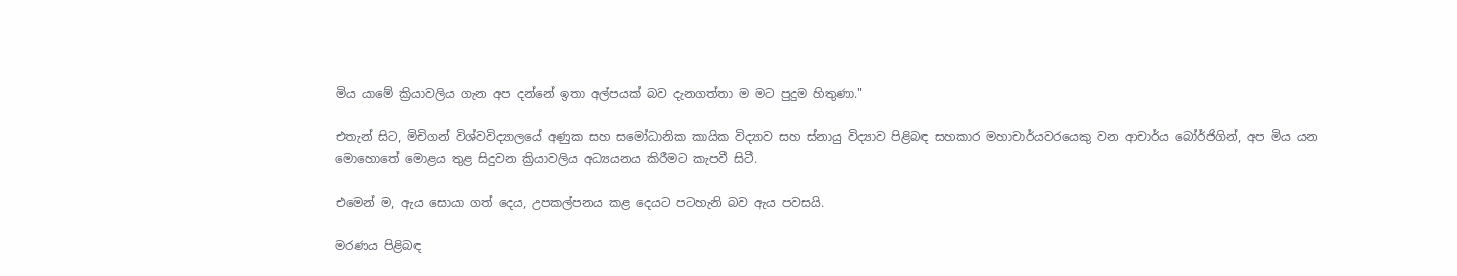මිය යාමේ ක්‍රියාවලිය ගැන අප දන්නේ ඉතා අල්පයක් බව දැනගත්තා ම මට පුදුම හිතුණා."

එතැන් සිට, මිචිගන් විශ්වවිද්‍යාලයේ අණුක සහ සමෝධානික කායික විද්‍යාව සහ ස්නායු විද්‍යාව පිළිබඳ සහකාර මහාචාර්යවරයෙකු වන ආචාර්ය බෝර්ජිගින්, අප මිය යන මොහොතේ මොළය තුළ සිදුවන ක්‍රියාවලිය අධ්‍යයනය කිරීමට කැපවී සිටී.

එමෙන් ම, ඇය සොයා ගත් දෙය, උපකල්පනය කළ දෙයට පටහැනි බව ඇය පවසයි.

මරණය පිළිබඳ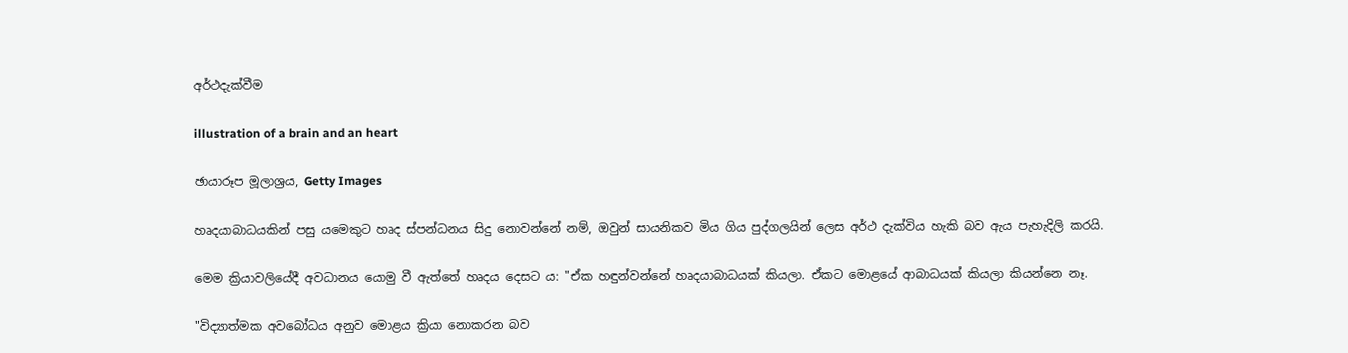අර්ථදැක්වීම

illustration of a brain and an heart

ඡායාරූප මූලාශ්‍රය, Getty Images

හෘදයාබාධයකින් පසු යමෙකුට හෘද ස්පන්ධනය සිදු නොවන්නේ නම්, ඔවුන් සායනිකව මිය ගිය පුද්ගලයින් ලෙස අර්ථ දැක්විය හැකි බව ඇය පැහැදිලි කරයි.

මෙම ක්‍රියාවලියේදී අවධානය යොමු වී ඇත්තේ හෘදය දෙසට ය: "ඒක හඳුන්වන්නේ හෘදයාබාධයක් කියලා. ඒකට මොළයේ ආබාධයක් කියලා කියන්නෙ නෑ.

"විද්‍යාත්මක අවබෝධය අනුව මොළය ක්‍රියා නොකරන බව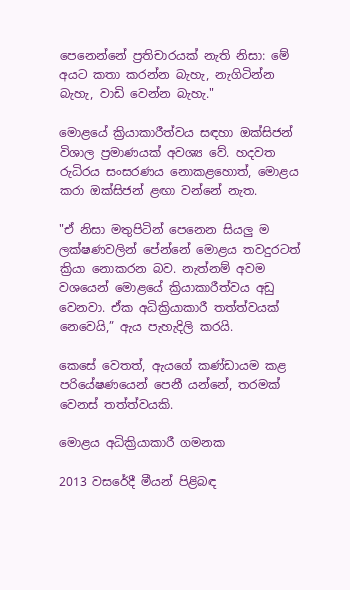පෙනෙන්නේ ප්‍රතිචාරයක් නැති නිසා: මේ අයට කතා කරන්න බැහැ, නැගිටින්න බැහැ, වාඩි වෙන්න බැහැ."

මොළයේ ක්‍රියාකාරීත්වය සඳහා ඔක්සිජන් විශාල ප්‍රමාණයක් අවශ්‍ය වේ. හදවත රුධිරය සංසරණය නොකළහොත්, මොළය කරා ඔක්සිජන් ළඟා වන්නේ නැත.

"ඒ නිසා මතුපිටින් පෙනෙන සියලු ම ලක්ෂණවලින් පේන්නේ මොළය තවදුරටත් ක්‍රියා නොකරන බව. නැත්නම් අවම වශයෙන් මොළයේ ක්‍රියාකාරීත්වය අඩු වෙනවා. ඒක අධික්‍රියාකාරී තත්ත්වයක් නෙවෙයි,” ඇය පැහැදිලි කරයි.

කෙසේ වෙතත්, ඇයගේ කණ්ඩායම කළ පරියේෂණයෙන් පෙනී යන්නේ, තරමක් වෙනස් තත්ත්වයකි.

මොළය අධික්‍රියාකාරී ගමනක

2013 වසරේදී මීයන් පිළිබඳ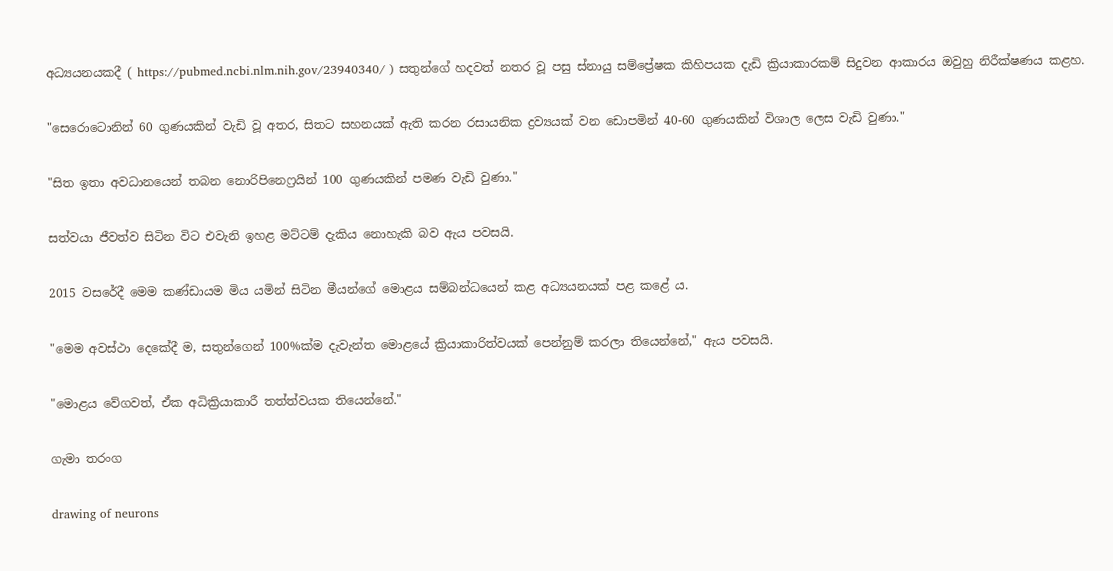අධ්‍යයනයකදී ( https://pubmed.ncbi.nlm.nih.gov/23940340/ ) සතුන්ගේ හදවත් නතර වූ පසු ස්නායු සම්ප්‍රේෂක කිහිපයක දැඩි ක්‍රියාකාරකම් සිදුවන ආකාරය ඔවුහු නිරීක්ෂණය කළහ.

"සෙරොටොනින් 60 ගුණයකින් වැඩි වූ අතර, සිතට සහනයක් ඇති කරන රසායනික ද්‍රව්‍යයක් වන ඩොපමින් 40-60 ගුණයකින් විශාල ලෙස වැඩි වුණා."

"සිත ඉතා අවධානයෙන් තබන නොරිපිනෙෆ්‍රයින් 100 ගුණයකින් පමණ වැඩි වුණා."

සත්වයා ජීවත්ව සිටින විට එවැනි ඉහළ මට්ටම් දැකිය නොහැකි බව ඇය පවසයි.

2015 වසරේදී මෙම කණ්ඩායම මිය යමින් සිටින මීයන්ගේ මොළය සම්බන්ධයෙන් කළ අධ්‍යයනයක් පළ කළේ ය.

"මෙම අවස්ථා දෙකේදී ම, සතුන්ගෙන් 100%ක්ම දැවැන්ත මොළයේ ක්‍රියාකාරිත්වයක් පෙන්නුම් කරලා තියෙන්නේ," ඇය පවසයි.

"මොළය වේගවත්, ඒක අධික්‍රියාකාරී තත්ත්වයක තියෙන්නේ."

ගැමා තරංග

drawing of neurons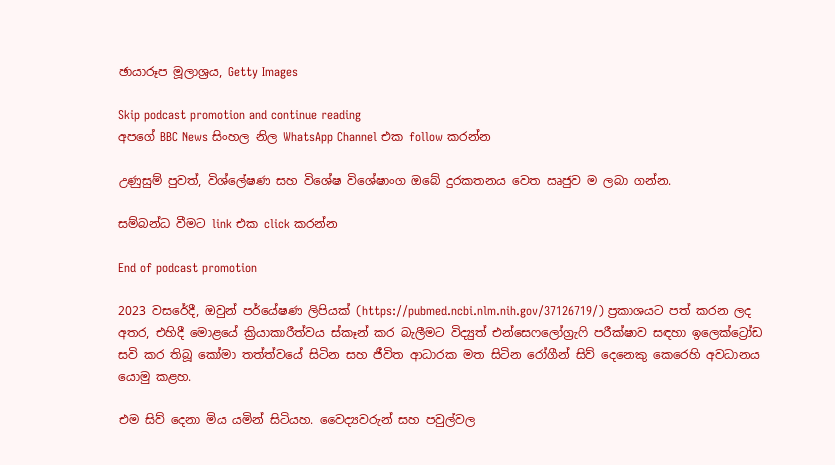ඡායාරූප මූලාශ්‍රය, Getty Images

Skip podcast promotion and continue reading
අපගේ BBC News සිංහල නිල WhatsApp Channel එක follow කරන්න

උණුසුම් පුවත්, විශ්ලේෂණ සහ විශේෂ විශේෂාංග ඔබේ දුරකතනය වෙත ඍජුව ම ලබා ගන්න.

සම්බන්ධ වීමට link එක click කරන්න

End of podcast promotion

2023 වසරේදී, ඔවුන් පර්යේෂණ ලිපියක් (https://pubmed.ncbi.nlm.nih.gov/37126719/) ප්‍රකාශයට පත් කරන ලද අතර, එහිදී මොළයේ ක්‍රියාකාරීත්වය ස්කෑන් කර බැලීමට විද්‍යුත් එන්සෙෆලෝග්‍රැෆි පරීක්ෂාව සඳහා ඉලෙක්ට්‍රෝඩ සවි කර තිබූ කෝමා තත්ත්වයේ සිටින සහ ජීවිත ආධාරක මත සිටින රෝගීන් සිව් දෙනෙකු කෙරෙහි අවධානය යොමු කළහ.

එම සිව් දෙනා මිය යමින් සිටියහ. වෛද්‍යවරුන් සහ පවුල්වල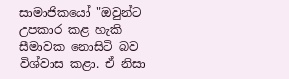සාමාජිකයෝ "ඔවුන්ට උපකාර කළ හැකි සීමාවක නොසිටි බව විශ්වාස කළා. ඒ නිසා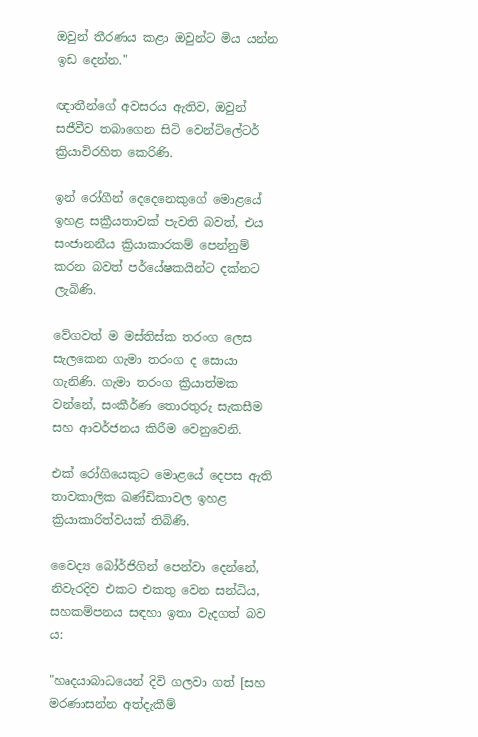ඔවුන් තීරණය කළා ඔවුන්ට මිය යන්න ඉඩ දෙන්න."

ඥාතීන්ගේ අවසරය ඇතිව, ඔවුන් සජීවීව තබාගෙන සිටි වෙන්ටිලේටර් ක්‍රියාවිරහිත කෙරිණි.

ඉන් රෝගීන් දෙදෙනෙකුගේ මොළයේ ඉහළ සක්‍රීයතාවක් පැවති බවත්, එය සංජානනීය ක්‍රියාකාරකම් පෙන්නුම් කරන බවත් පර්යේෂකයින්ට දක්නට ලැබිණි.

වේගවත් ම මස්තිස්ක තරංග ලෙස සැලකෙන ගැමා තරංග ද සොයා ගැනිණි. ගැමා තරංග ක්‍රියාත්මක වන්නේ, සංකීර්ණ තොරතුරු සැකසීම සහ ආවර්ජනය කිරීම වෙනුවෙනි.

එක් රෝගියෙකුට මොළයේ දෙපස ඇති තාවකාලික ඛණ්ඩිකාවල ඉහළ ක්‍රියාකාරිත්වයක් තිබිණි.

වෛද්‍ය බෝර්ජිගින් පෙන්වා දෙන්නේ, නිවැරදිව එකට එකතු වෙන සන්ධිය, සහකම්පනය සඳහා ඉතා වැදගත් බව ය:

"හෘදයාබාධයෙන් දිවි ගලවා ගත් [සහ මරණාසන්න අත්දැකීම්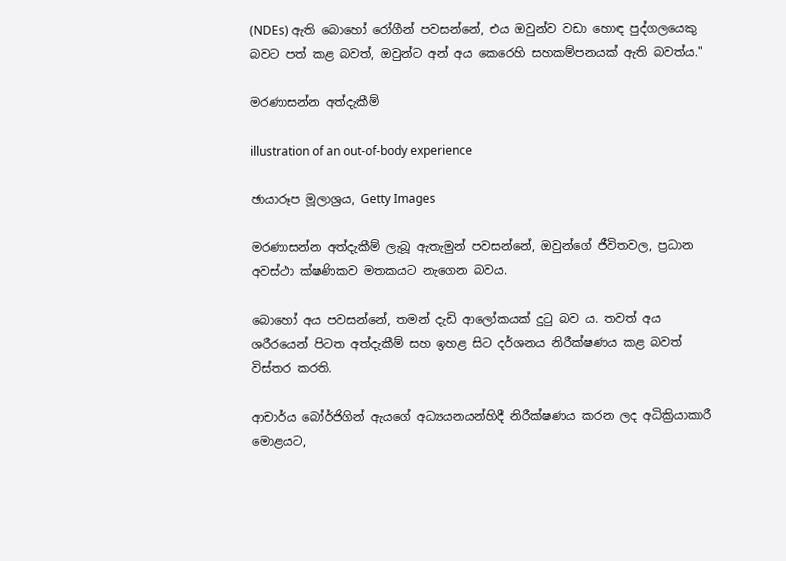(NDEs) ඇති බොහෝ රෝගීන් පවසන්නේ, එය ඔවුන්ව වඩා හොඳ පුද්ගලයෙකු බවට පත් කළ බවත්, ඔවුන්ට අන් අය කෙරෙහි සහකම්පනයක් ඇති බවත්ය."

මරණාසන්න අත්දැකීම්

illustration of an out-of-body experience

ඡායාරූප මූලාශ්‍රය, Getty Images

මරණාසන්න අත්දැකීම් ලැබූ ඇතැමුන් පවසන්නේ, ඔවුන්ගේ ජීවිතවල, ප්‍රධාන අවස්ථා ක්ෂණිකව මතකයට නැගෙන බවය.

බොහෝ අය පවසන්නේ, තමන් දැඩි ආලෝකයක් දුටු බව ය. තවත් අය ශරීරයෙන් පිටත අත්දැකීම් සහ ඉහළ සිට දර්ශනය නිරීක්ෂණය කළ බවත් විස්තර කරති.

ආචාර්ය බෝර්ජිගින් ඇයගේ අධ්‍යයනයන්හිදී නිරීක්ෂණය කරන ලද අධික්‍රියාකාරී මොළයට,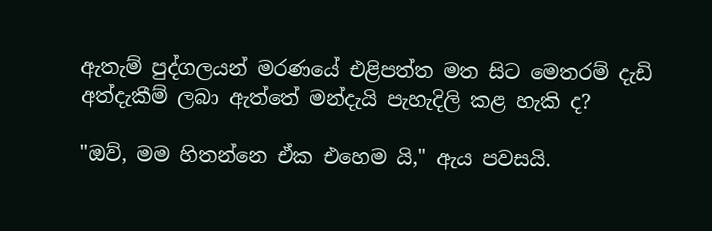ඇතැම් පුද්ගලයන් මරණයේ එළිපත්ත මත සිට මෙතරම් දැඩි අත්දැකීම් ලබා ඇත්තේ මන්දැයි පැහැදිලි කළ හැකි ද?

"ඔව්, මම හිතන්නෙ ඒක එහෙම යි," ඇය පවසයි.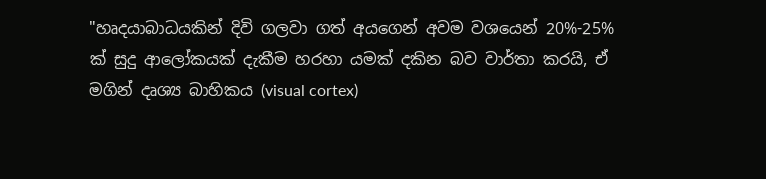"හෘදයාබාධයකින් දිවි ගලවා ගත් අයගෙන් අවම වශයෙන් 20%-25% ක් සුදු ආලෝකයක් දැකීම හරහා යමක් දකින බව වාර්තා කරයි, ඒ මගින් දෘශ්‍ය බාහිකය (visual cortex)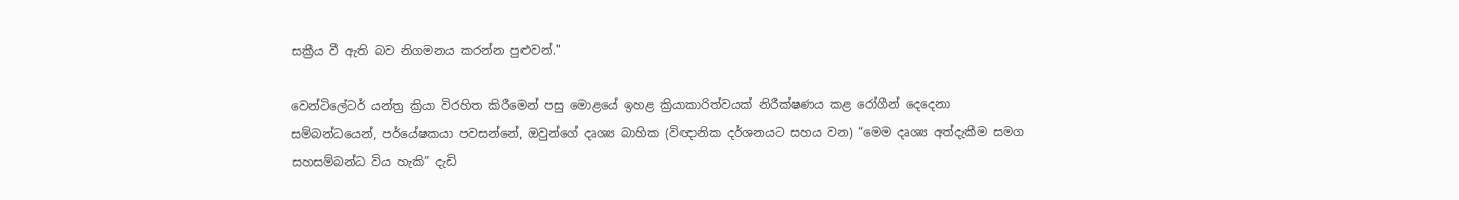සක්‍රීය වී ඇති බව නිගමනය කරන්න පුළුවන්."

වෙන්ටිලේටර් යන්ත්‍ර ක්‍රියා විරහිත කිරීමෙන් පසු මොළයේ ඉහළ ක්‍රියාකාරිත්වයක් නිරීක්ෂණය කළ රෝගීන් දෙදෙනා සම්බන්ධයෙන්, පර්යේෂකයා පවසන්නේ, ඔවුන්ගේ දෘශ්‍ය බාහික (විඥානික දර්ශනයට සහය වන) “මෙම දෘශ්‍ය අත්දැකීම සමග සහසම්බන්ධ විය හැකි” දැඩි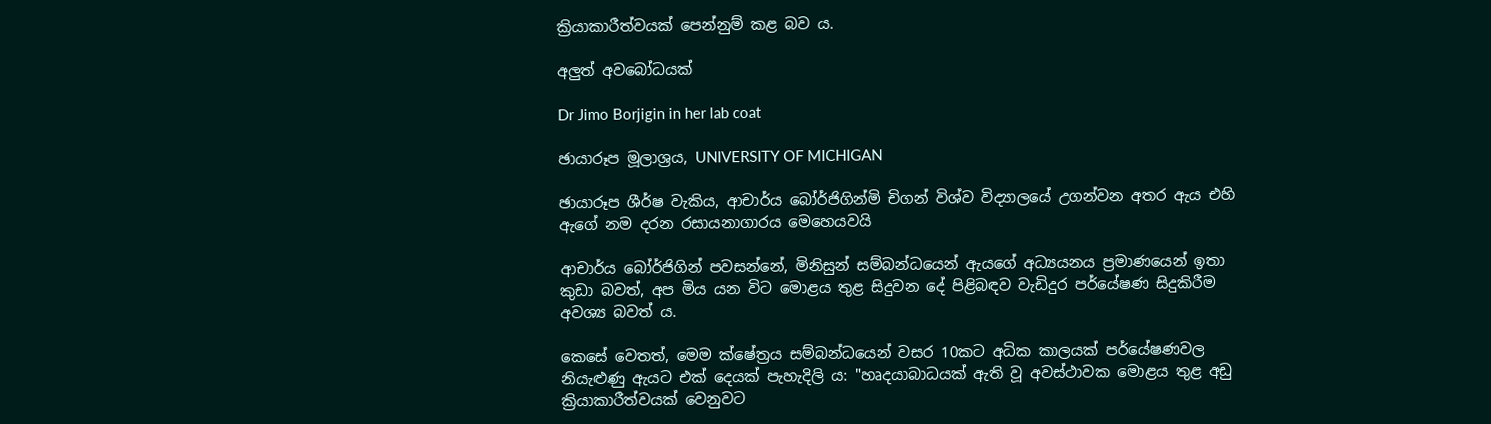ක්‍රියාකාරීත්වයක් පෙන්නුම් කළ බව ය.

අලුත් අවබෝධයක්

Dr Jimo Borjigin in her lab coat

ඡායාරූප මූලාශ්‍රය, UNIVERSITY OF MICHIGAN

ඡායාරූප ශීර්ෂ වැකිය, ආචාර්ය බෝර්ජිගින්මි චිගන් විශ්ව විද්‍යාලයේ උගන්වන අතර ඇය එහි ඇගේ නම දරන රසායනාගාරය මෙහෙයවයි

ආචාර්ය බෝර්ජිගින් පවසන්නේ, මිනිසුන් සම්බන්ධයෙන් ඇයගේ අධ්‍යයනය ප්‍රමාණයෙන් ඉතා කුඩා බවත්, අප මිය යන විට මොළය තුළ සිදුවන දේ පිළිබඳව වැඩිදුර පර්යේෂණ සිදුකිරීම අවශ්‍ය බවත් ය.

කෙසේ වෙතත්, මෙම ක්ෂේත්‍රය සම්බන්ධයෙන් වසර 10කට අධික කාලයක් පර්යේෂණවල නියැළුණු ඇයට එක් දෙයක් පැහැදිලි ය: "හෘදයාබාධයක් ඇති වූ අවස්ථාවක මොළය තුළ අඩු ක්‍රියාකාරීත්වයක් වෙනුවට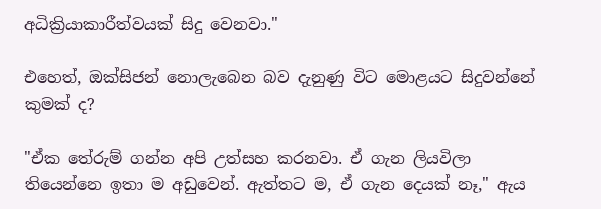අධික්‍රියාකාරීත්වයක් සිදු වෙනවා."

එහෙත්, ඔක්සිජන් නොලැබෙන බව දැනුණු විට මොළයට සිදුවන්නේ කුමක් ද?

"ඒක තේරුම් ගන්න අපි උත්සහ කරනවා. ඒ ගැන ලියවිලා තියෙන්නෙ ඉතා ම අඩුවෙන්. ඇත්තට ම, ඒ ගැන දෙයක් නෑ," ඇය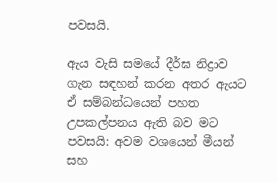පවසයි.

ඇය වැසි සමයේ දීර්ඝ නිද්‍රාව ගැන සඳහන් කරන අතර ඇයට ඒ සම්බන්ධයෙන් පහත උපකල්පනය ඇති බව මට පවසයි: අවම වශයෙන් මීයන් සහ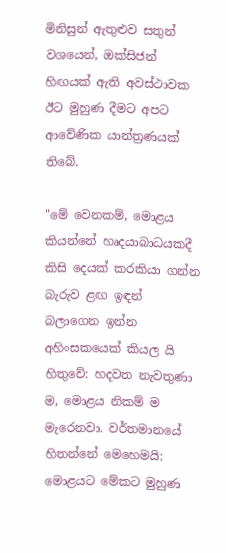මිනිසුන් ඇතුළුව සතුන් වශයෙන්, ඔක්සිජන් හිඟයක් ඇති අවස්ථාවක ඊට මුහුණ දීමට අපට ආවේණික යාන්ත්‍රණයක් තිබේ.

"මේ වෙනකම්, මොළය කියන්නේ හෘදයාබාධයකදී කිසි දෙයක් කරකියා ගන්න බැරුව ළඟ ඉඳන් බලාගෙන ඉන්න අහිංසකයෙක් කියල යි හිතුවේ: හදවත නැවතුණා ම, මොළය නිකම් ම මැරෙනවා. වර්තමානයේ හිතන්නේ මෙහෙමයි: මොළයට මේකට මුහුණ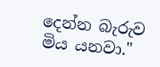දෙන්න බැරුව මිය යනවා."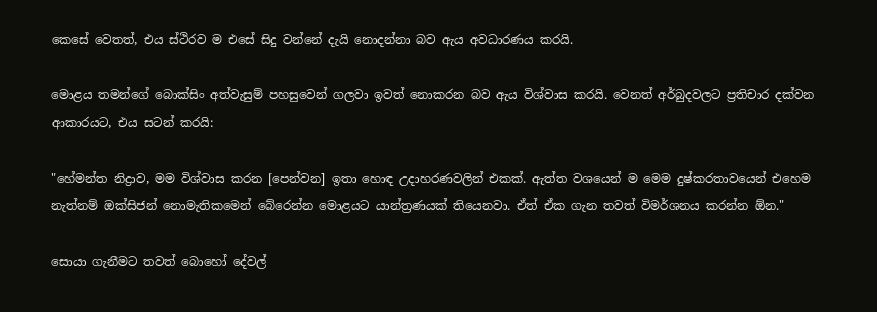කෙසේ වෙතත්, එය ස්ථිරව ම එසේ සිදු වන්නේ දැයි නොදන්නා බව ඇය අවධාරණය කරයි.

මොළය තමන්ගේ බොක්සිං අත්වැසුම් පහසුවෙන් ගලවා ඉවත් නොකරන බව ඇය විශ්වාස කරයි. වෙනත් අර්බුදවලට ප්‍රතිචාර දක්වන ආකාරයට, එය සටන් කරයි:

"හේමන්ත නිද්‍රාව, මම විශ්වාස කරන [පෙන්වන] ඉතා හොඳ උදාහරණවලින් එකක්. ඇත්ත වශයෙන් ම මෙම දුෂ්කරතාවයෙන් එහෙම නැත්නම් ඔක්සිජන් නොමැතිකමෙන් බේරෙන්න මොළයට යාන්ත්‍රණයක් තියෙනවා. ඒත් ඒක ගැන තවත් විමර්ශනය කරන්න ඕන."

සොයා ගැනීමට තවත් බොහෝ දේවල්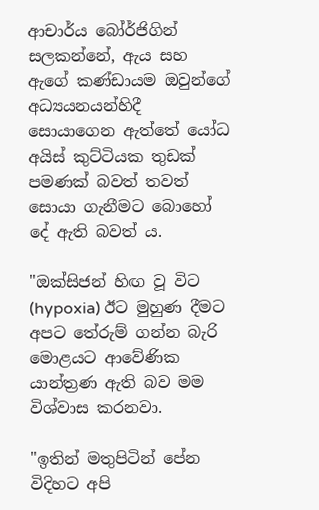ආචාර්ය බෝර්ජිගින් සලකන්නේ, ඇය සහ ඇගේ කණ්ඩායම ඔවුන්ගේ අධ්‍යයනයන්හිදී සොයාගෙන ඇත්තේ යෝධ අයිස් කුට්ටියක තුඩක් පමණක් බවත් තවත් සොයා ගැනීමට බොහෝ දේ ඇති බවත් ය.

"ඔක්සිජන් හිඟ වූ විට (hypoxia) ඊට මුහුණ දීමට අපට තේරුම් ගන්න බැරි මොළයට ආවේණික යාන්ත්‍රණ ඇති බව මම විශ්වාස කරනවා.

"ඉතින් මතුපිටින් පේන විදිහට අපි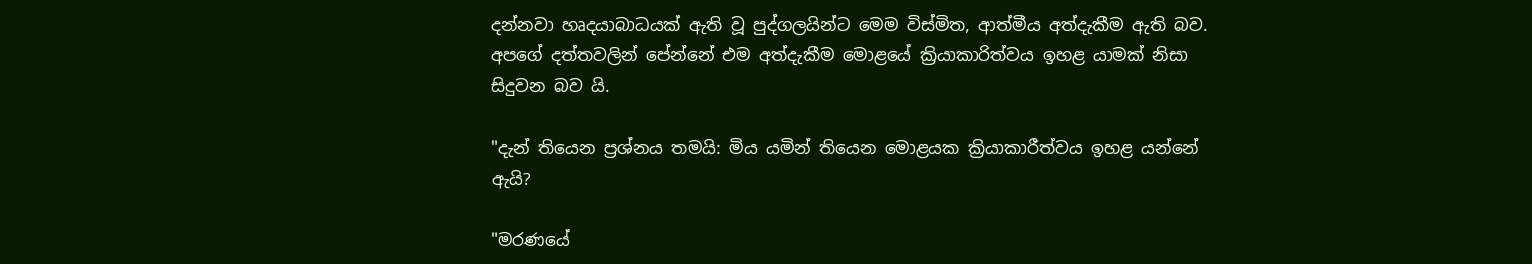දන්නවා හෘදයාබාධයක් ඇති වූ පුද්ගලයින්ට මෙම විස්මිත, ආත්මීය අත්දැකීම ඇති බව. අපගේ දත්තවලින් පේන්නේ එම අත්දැකීම මොළයේ ක්‍රියාකාරිත්වය ඉහළ යාමක් නිසා සිදුවන බව යි.

"දැන් තියෙන ප්‍රශ්නය තමයි: මිය යමින් තියෙන මොළයක ක්‍රියාකාරීත්වය ඉහළ යන්නේ ඇයි?

"මරණයේ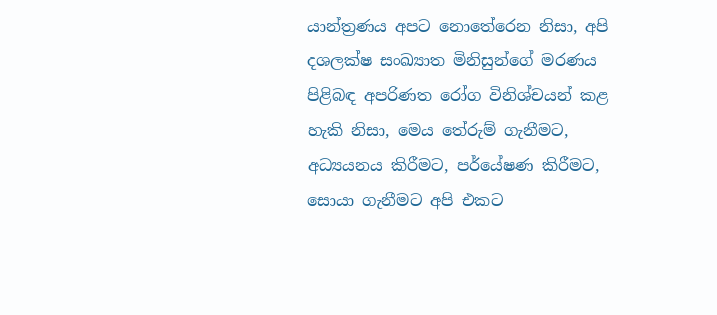යාන්ත්‍රණය අපට නොතේරෙන නිසා, අපි දශලක්ෂ සංඛ්‍යාත මිනිසුන්ගේ මරණය පිළිබඳ අපරිණත රෝග විනිශ්චයන් කළ හැකි නිසා, මෙය තේරුම් ගැනීමට, අධ්‍යයනය කිරීමට, පර්යේෂණ කිරීමට, සොයා ගැනීමට අපි එකට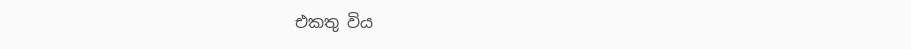එකතු විය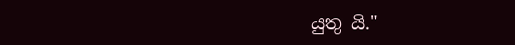යුතු යි."